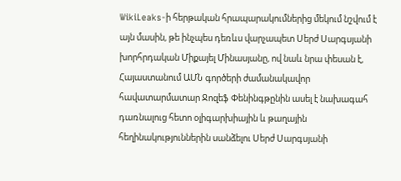WikiLeaks-ի հերթական հրապարակումներից մեկում նշվում է այն մասին, թե ինչպես դեռևս վարչապետ Սերժ Սարգսյանի խորհրդական Միքայել Մինասյանը, ով նաև նրա փեսան է, Հայաստանում ԱՄՆ գործերի ժամանակավոր հավատարմատար Ջոզեֆ Փենինգթընին ասել է նախագահ դառնալուց հետո օլիգարխիային և թաղային հեղինակություններին սանձելու Սերժ Սարգսյանի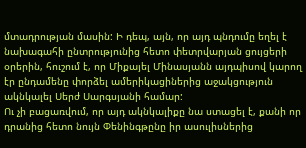մտադրության մասին: Ի դեպ, այն, որ այդ պնդումը եղել է նախագահի ընտրությունից հետո փետրվարյան ցույցերի օրերին, հուշում է, որ Միքայել Մինասյանն այդպիսով կարող էր ընդամենը փորձել ամերիկացիներից աջակցություն ակնկալել Սերժ Սարգսյանի համար:
Ու չի բացառվում, որ այդ ակնկալիքը նա ստացել է, քանի որ դրանից հետո նույն Փենինգթընը իր ասուլիսներից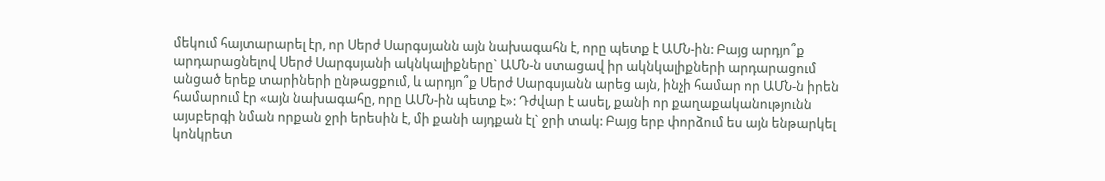մեկում հայտարարել էր, որ Սերժ Սարգսյանն այն նախագահն է, որը պետք է ԱՄՆ-ին: Բայց արդյո՞ք արդարացնելով Սերժ Սարգսյանի ակնկալիքները` ԱՄՆ-ն ստացավ իր ակնկալիքների արդարացում անցած երեք տարիների ընթացքում, և արդյո՞ք Սերժ Սարգսյանն արեց այն, ինչի համար որ ԱՄՆ-ն իրեն համարում էր «այն նախագահը, որը ԱՄՆ-ին պետք է»: Դժվար է ասել, քանի որ քաղաքականությունն այսբերգի նման որքան ջրի երեսին է, մի քանի այդքան էլ` ջրի տակ: Բայց երբ փորձում ես այն ենթարկել կոնկրետ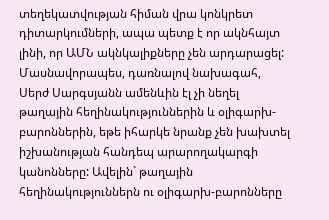տեղեկատվության հիման վրա կոնկրետ դիտարկումների, ապա պետք է որ ակնհայտ լինի, որ ԱՄՆ ակնկալիքները չեն արդարացել:
Մասնավորապես, դառնալով նախագահ, Սերժ Սարգսյանն ամենևին էլ չի նեղել թաղային հեղինակություններին և օլիգարխ-բարոններին, եթե իհարկե նրանք չեն խախտել իշխանության հանդեպ արարողակարգի կանոնները: Ավելին` թաղային հեղինակություններն ու օլիգարխ-բարոնները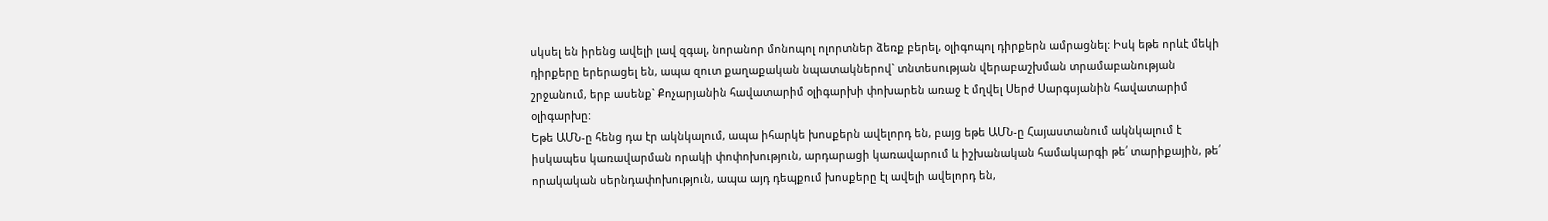սկսել են իրենց ավելի լավ զգալ, նորանոր մոնոպոլ ոլորտներ ձեռք բերել, օլիգոպոլ դիրքերն ամրացնել: Իսկ եթե որևէ մեկի դիրքերը երերացել են, ապա զուտ քաղաքական նպատակներով` տնտեսության վերաբաշխման տրամաբանության շրջանում, երբ ասենք` Քոչարյանին հավատարիմ օլիգարխի փոխարեն առաջ է մղվել Սերժ Սարգսյանին հավատարիմ օլիգարխը:
Եթե ԱՄՆ-ը հենց դա էր ակնկալում, ապա իհարկե խոսքերն ավելորդ են, բայց եթե ԱՄՆ-ը Հայաստանում ակնկալում է իսկապես կառավարման որակի փոփոխություն, արդարացի կառավարում և իշխանական համակարգի թե՛ տարիքային, թե՛ որակական սերնդափոխություն, ապա այդ դեպքում խոսքերը էլ ավելի ավելորդ են,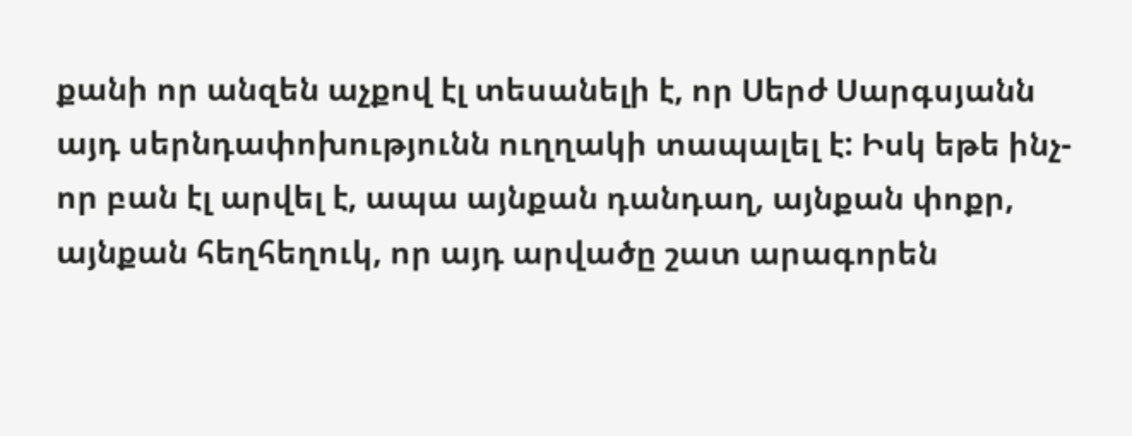քանի որ անզեն աչքով էլ տեսանելի է, որ Սերժ Սարգսյանն այդ սերնդափոխությունն ուղղակի տապալել է: Իսկ եթե ինչ-որ բան էլ արվել է, ապա այնքան դանդաղ, այնքան փոքր, այնքան հեղհեղուկ, որ այդ արվածը շատ արագորեն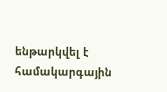ենթարկվել է համակարգային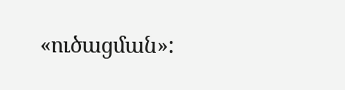«ուծացման»: